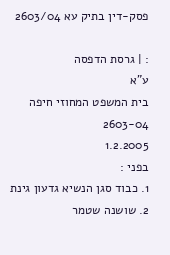פסק-דין בתיק עא 2603/04

: | גרסת הדפסה
ע"א
בית המשפט המחוזי חיפה
2603-04
1.2.2005
בפני :
1. כבוד סגן הנשיא גדעון גינת
2. שושנה שטמר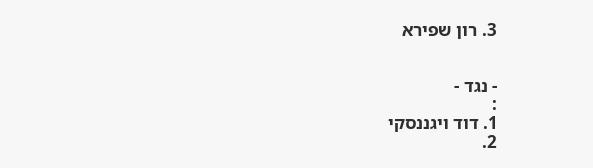3. רון שפירא


- נגד -
:
1. דוד ויגננסקי
2.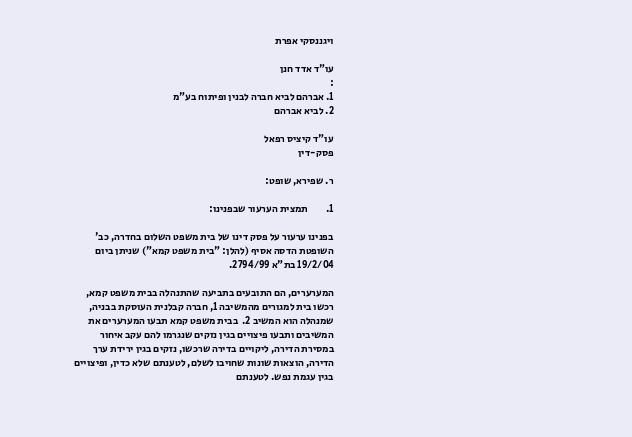ויגננסקי אפרת

עו"ד אדד חנן
:
1. אברהם לביא חברה לבנין ופיתוח בע"מ
2. לביא אברהם

עו"ד קיציס רפאל
פסק-דין

ר. שפירא, שופט:

1.         תמצית הערעור שבפנינו:

בפנינו ערעור על פסק דינו של בית משפט השלום בחדרה, כב' השופטת הדסה אסיף (להלן: "בית משפט קמא") שניתן ביום 19/2/04 בת"א 2794/99.

המערערים, הם התובעים בתביעה שהתנהלה בבית משפט קמא, רכשו בית למגורים מהמשיבה 1, חברה קבלנית העוסקת בבניה, שמנהלה הוא המשיב 2.  בבית משפט קמא תבעו המערערים את המשיבים ותבעו פיצויים בגין נזקים שנגרמו להם עקב איחור במסירת הדירה, ליקויים בדירה שרכשו, נזקים בגין ירידת ערך הדירה, הוצאות שונות שחויבו לשלם, לטענתם שלא כדין, ופיצויים בגין עגמת נפש. לטענתם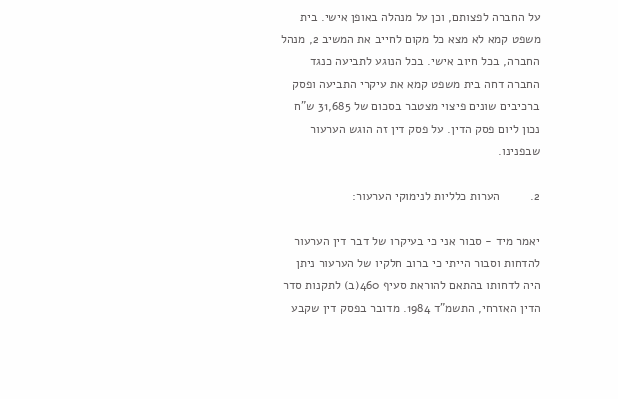על החברה לפצותם, וכן על מנהלה באופן אישי. בית משפט קמא לא מצא כל מקום לחייב את המשיב 2, מנהל החברה, בכל חיוב אישי. בכל הנוגע לתביעה כנגד החברה דחה בית משפט קמא את עיקרי התביעה ופסק ברכיבים שונים פיצוי מצטבר בסכום של 31,685 ש"ח נכון ליום פסק הדין. על פסק דין זה הוגש הערעור שבפנינו.

2.         הערות כלליות לנימוקי הערעור:

יאמר מיד - סבור אני כי בעיקרו של דבר דין הערעור להדחות וסבור הייתי כי ברוב חלקיו של הערעור ניתן היה לדחותו בהתאם להוראת סעיף 460(ב) לתקנות סדר הדין האזרחי, התשמ"ד 1984. מדובר בפסק דין שקבע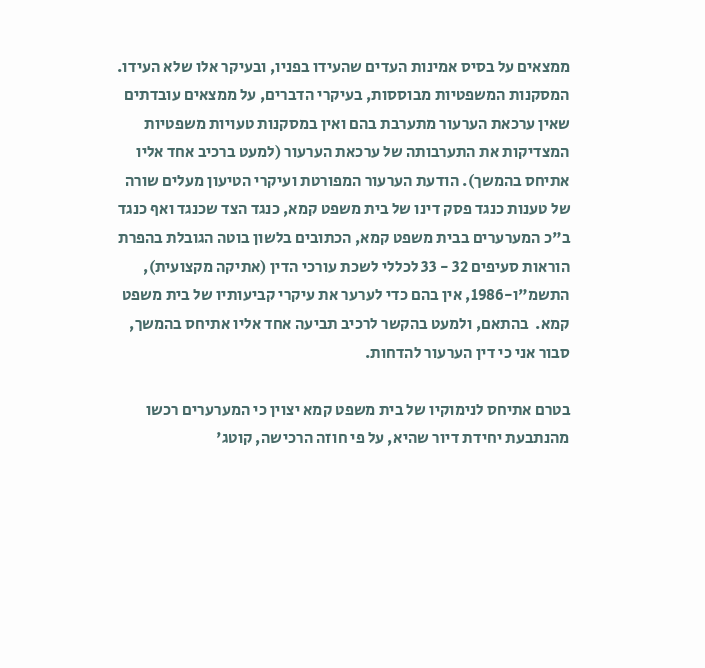ממצאים על בסיס אמינות העדים שהעידו בפניו, ובעיקר אלו שלא העידו. המסקנות המשפטיות מבוססות, בעיקרי הדברים, על ממצאים עובדתים שאין ערכאת הערעור מתערבת בהם ואין במסקנות טעויות משפטיות המצדיקות את התערבותה של ערכאת הערעור (למעט ברכיב אחד אליו אתיחס בהמשך). הודעת הערעור המפורטת ועיקרי הטיעון מעלים שורה של טענות כנגד פסק דינו של בית משפט קמא, כנגד הצד שכנגד ואף כנגד ב"כ המערערים בבית משפט קמא, הכתובים בלשון בוטה הגובלת בהפרת הוראות סעיפים 32 - 33 לכללי לשכת עורכי הדין (אתיקה מקצועית), התשמ"ו-1986, אין בהם כדי לערער את עיקרי קביעותיו של בית משפט קמא.  בהתאם, ולמעט בהקשר לרכיב תביעה אחד אליו אתיחס בהמשך, סבור אני כי דין הערעור להדחות.

בטרם אתיחס לנימוקיו של בית משפט קמא יצוין כי המערערים רכשו מהנתבעת יחידת דיור שהיא, על פי חוזה הרכישה, קוטג'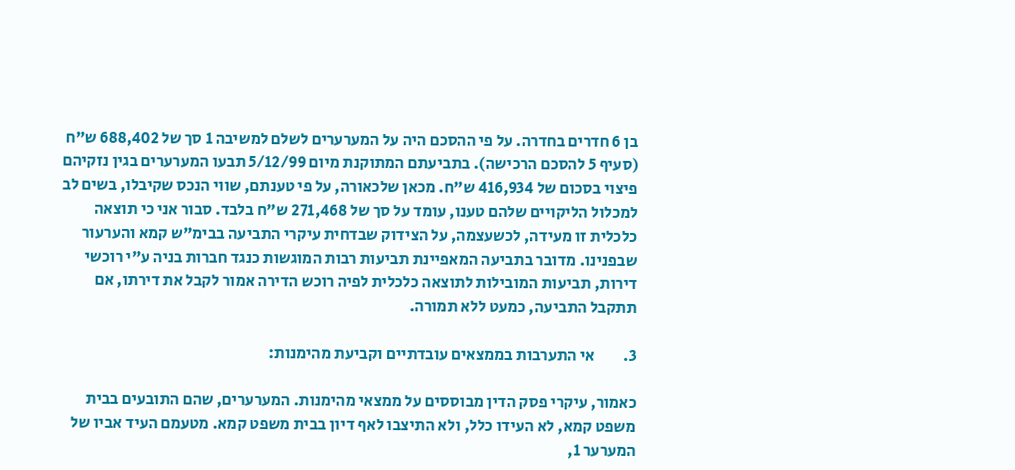בן 6 חדרים בחדרה. על פי ההסכם היה על המערערים לשלם למשיבה 1 סך של 688,402 ש"ח (סעיף 5 להסכם הרכישה). בתביעתם המתוקנת מיום 5/12/99 תבעו המערערים בגין נזקיהם פיצוי בסכום של 416,934 ש"ח. מכאן שלכאורה, על פי טענתם, שווי הנכס שקיבלו, בשים לב למכלול הליקויים שלהם טענו, עומד על סך של 271,468 ש"ח בלבד. סבור אני כי תוצאה כלכלית זו מעידה, לכשעצמה, על הצידוק שבדחית עיקרי התביעה בבימ"ש קמא והערעור שבפנינו. מדובר בתביעה המאפיינת תביעות רבות המוגשות כנגד חברות בניה ע"י רוכשי דירות, תביעות המובילות לתוצאה כלכלית לפיה רוכש הדירה אמור לקבל את דירתו, אם תתקבל התביעה, כמעט ללא תמורה.

3.         אי התערבות בממצאים עובדתיים וקביעת מהימנות:

כאמור, עיקרי פסק הדין מבוססים על ממצאי מהימנות. המערערים, שהם התובעים בבית משפט קמא, לא העידו כלל, ולא התיצבו לאף דיון בבית משפט קמא. מטעמם העיד אביו של המערער 1,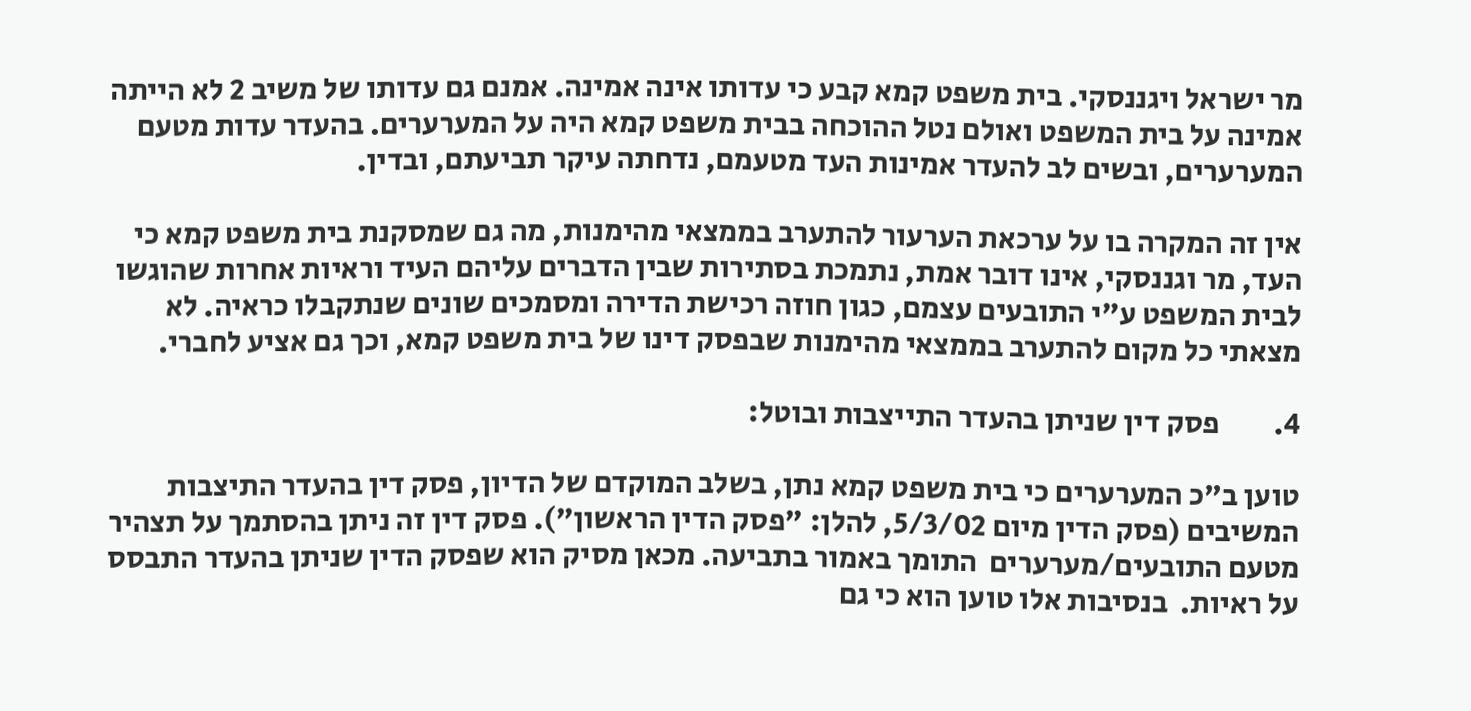מר ישראל ויגננסקי. בית משפט קמא קבע כי עדותו אינה אמינה. אמנם גם עדותו של משיב 2 לא הייתה אמינה על בית המשפט ואולם נטל ההוכחה בבית משפט קמא היה על המערערים. בהעדר עדות מטעם המערערים, ובשים לב להעדר אמינות העד מטעמם, נדחתה עיקר תביעתם, ובדין.

אין זה המקרה בו על ערכאת הערעור להתערב בממצאי מהימנות, מה גם שמסקנת בית משפט קמא כי העד, מר וגננסקי, אינו דובר אמת, נתמכת בסתירות שבין הדברים עליהם העיד וראיות אחרות שהוגשו לבית המשפט ע"י התובעים עצמם, כגון חוזה רכישת הדירה ומסמכים שונים שנתקבלו כראיה. לא מצאתי כל מקום להתערב בממצאי מהימנות שבפסק דינו של בית משפט קמא, וכך גם אציע לחברי.

4.         פסק דין שניתן בהעדר התייצבות ובוטל:

טוען ב"כ המערערים כי בית משפט קמא נתן, בשלב המוקדם של הדיון, פסק דין בהעדר התיצבות המשיבים (פסק הדין מיום 5/3/02, להלן: "פסק הדין הראשון"). פסק דין זה ניתן בהסתמך על תצהיר מטעם התובעים/מערערים  התומך באמור בתביעה. מכאן מסיק הוא שפסק הדין שניתן בהעדר התבסס על ראיות.  בנסיבות אלו טוען הוא כי גם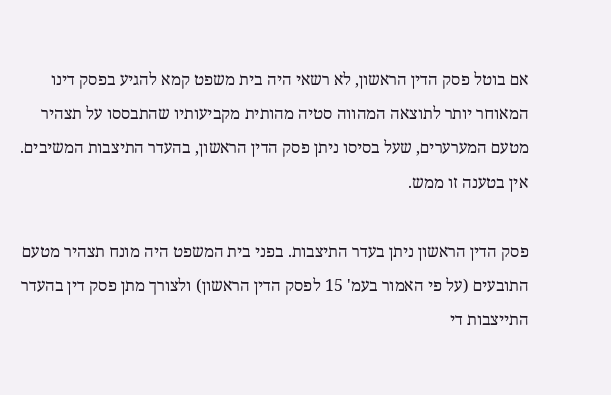אם בוטל פסק הדין הראשון, לא רשאי היה בית משפט קמא להגיע בפסק דינו המאוחר יותר לתוצאה המהווה סטיה מהותית מקביעותיו שהתבססו על תצהיר מטעם המערערים, שעל בסיסו ניתן פסק הדין הראשון, בהעדר התיצבות המשיבים. אין בטענה זו ממש.

פסק הדין הראשון ניתן בעדר התיצבות. בפני בית המשפט היה מונח תצהיר מטעם התובעים (על פי האמור בעמ' 15 לפסק הדין הראשון) ולצורך מתן פסק דין בהעדר התייצבות די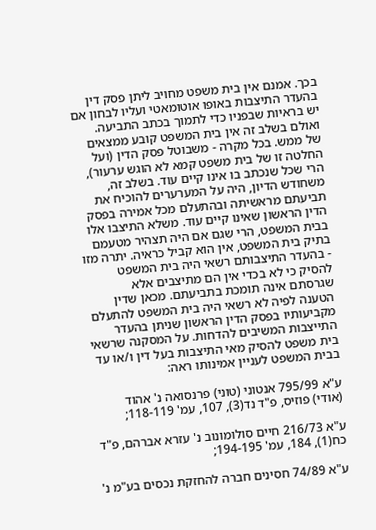בכך. אמנם אין בית משפט מחויב ליתן פסק דין בהעדר התיצבות באופו אוטומאטי ועליו לבחון אם יש בראיות שבפניו כדי לתמוך בכתב התביעה. ואולם בשלב זה אין בית המשפט קובע ממצאים של ממש. בכל מקרה - משבוטל פסק הדין (ועל החלטה זו של בית משפט קמא לא הוגש ערעור), הרי שכל שנכתב בו אינו קיים עוד. בשלב זה, משחודש הדיון, היה על המערערים להוכיח את תביעתם מראשיתה ובהתעלם מכל אמירה בפסק הדין הראשון שאינו קיים עוד. משלא התיצבו אלו בבית המשפט, הרי שגם אם היה תצהיר מטעמם בתיק בית המשפט, אין הוא קביל כראיה. יתרה מזו - בהעדר התיצבותם רשאי היה בית המשפט להסיק כי לא בכדי אין הם מתיצבים אלא שגרסתם אינה תומכת בתביעתם. מכאן שדין הטענה לפיה לא רשאי היה בית המשפט להתעלם מקביעותיו בפסק הדין הראשון שניתן בהעדר התייצבות המשיבים להדחות. על המסקנה שרשאי בית משפט להסיק מאי התיצבות בעל דין ו/או עד בבית המשפט לעניין אמינותו ראה:

ע"א 795/99 אנטוני (טוני) פרנסואה נ' אהוד (אודי) פוזיס, פ"ד נד(3), 107, עמ' 118-119;

ע"א 216/73 חיים סולומונוב נ' עזרא אברהם, פ"ד כח(1), 184, עמ' 194-195;

ע"א 74/89 חסינים חברה להחזקת נכסים בע"מ נ'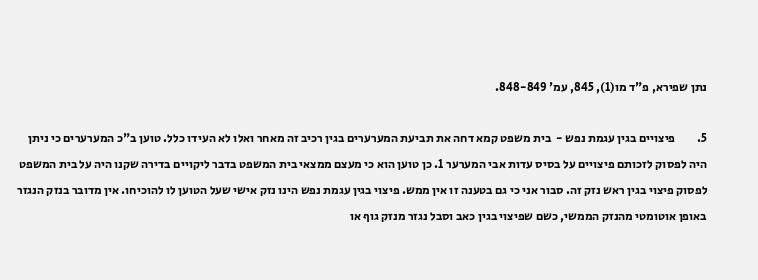נתן שפירא, פ"ד מו(1), 845, עמ' 848-849.

5.         פיצויים בגין עגמת נפש -  בית משפט קמא דחה את תביעת המערערים בגין רכיב זה מאחר ואלו לא העידו כלל. טוען ב"כ המערערים כי ניתן היה לפסוק לזכותם פיצויים על בסיס עדות אבי המערער 1. כן טוען הוא כי מעצם ממצאי בית המשפט בדבר ליקויים בדירה שקנו היה על בית המשפט לפסוק פיצוי בגין ראש נזק זה. סבור אני כי גם בטענה זו אין ממש. פיצוי בגין עגמת נפש הינו נזק אישי שעל הטוען לו להוכיחו. אין מדובר בנזק הנגזר באופן אוטומטי מהנזק הממשי, כשם שפיצוי בגין כאב וסבל נגזר מנזק גוף או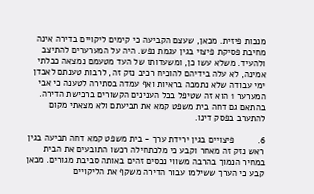מנכות פיזית. מכאן, שעצם הקביעה כי קימים ליקויים בדירה אינה מחיבת פסיקת פיצוי בגין עגמת נפש. היה על המערערים להתיצב ולהעיד. משלא עשו כן, ומשעדותו של העד מטעמם נמצאה כבלתי אמינה, לא עלה בידיהם להוכיח רכיב נזק זה, לרבות טענתם לאבדן ימי עבודה שלא נתמכה בראיות ואף עמדה בסתירה לטענה כי אבי המערער 1 הוא זה שטיפל בכל הענינים הקשורים ברכישת הדירה. בהתאם גם דחה בית משפט קמא את תביעתם ולא מצאתי מקום להתערב בפסק דינו.

6.         פיצויים בגין ירידת ערך - בית משפט קמא דחה תביעה בגין ראש נזק זה מאחר וקבע כי מלכתחילה רכשו התובעים את הבית במחיר הנמוך בהרבה משווי נכסים זהים באותה סביבת מגורים. מכאן קבע כי הערך ששילמו עבור הדירה משקף את הליקויים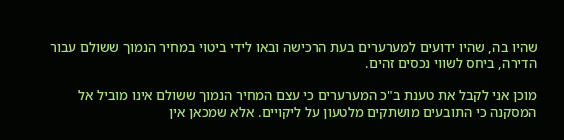שהיו בה, שהיו ידועים למערערים בעת הרכישה ובאו לידי ביטוי במחיר הנמוך ששולם עבור הדירה, ביחס לשווי נכסים זהים.

מוכן אני לקבל את טענת ב"כ המערערים כי עצם המחיר הנמוך ששולם אינו מוביל אל המסקנה כי התובעים מושתקים מלטעון על ליקויים. אלא שמכאן אין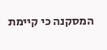המסקנה כי קיימת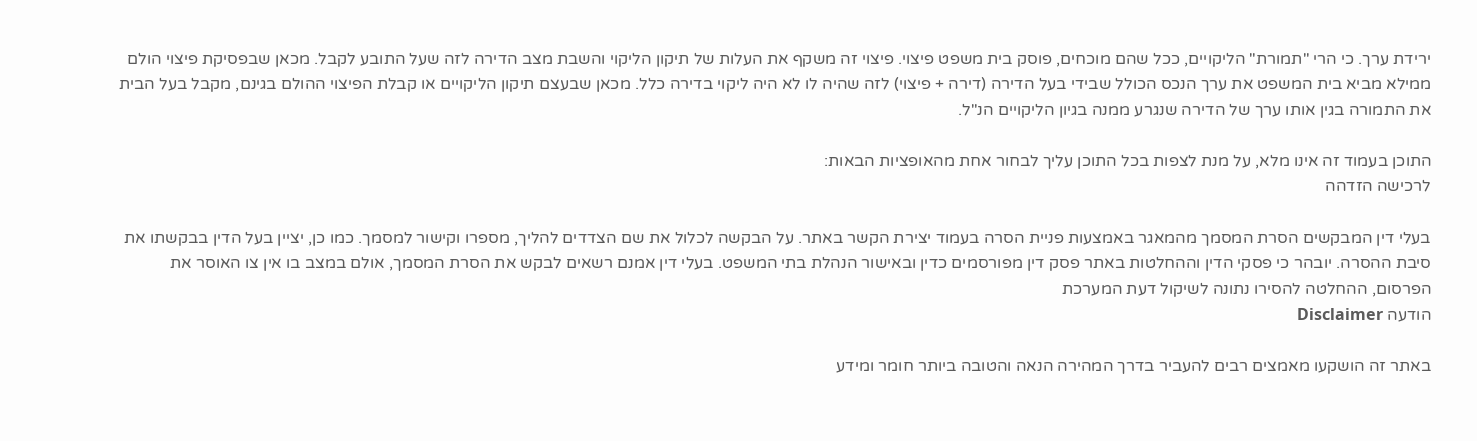ירידת ערך. כי הרי "תמורת" הליקויים, ככל שהם מוכחים, פוסק בית משפט פיצוי. פיצוי זה משקף את העלות של תיקון הליקוי והשבת מצב הדירה לזה שעל התובע לקבל. מכאן שבפסיקת פיצוי הולם ממילא מביא בית המשפט את ערך הנכס הכולל שבידי בעל הדירה (דירה + פיצוי) לזה שהיה לו לא היה ליקוי בדירה כלל. מכאן שבעצם תיקון הליקויים או קבלת הפיצוי ההולם בגינם, מקבל בעל הבית את התמורה בגין אותו ערך של הדירה שנגרע ממנה בגיון הליקויים הנ"ל.

התוכן בעמוד זה אינו מלא, על מנת לצפות בכל התוכן עליך לבחור אחת מהאופציות הבאות:
לרכישה הזדהה

בעלי דין המבקשים הסרת המסמך מהמאגר באמצעות פניית הסרה בעמוד יצירת הקשר באתר. על הבקשה לכלול את שם הצדדים להליך, מספרו וקישור למסמך. כמו כן, יציין בעל הדין בבקשתו את סיבת ההסרה. יובהר כי פסקי הדין וההחלטות באתר פסק דין מפורסמים כדין ובאישור הנהלת בתי המשפט. בעלי דין אמנם רשאים לבקש את הסרת המסמך, אולם במצב בו אין צו האוסר את הפרסום, ההחלטה להסירו נתונה לשיקול דעת המערכת
הודעה Disclaimer

באתר זה הושקעו מאמצים רבים להעביר בדרך המהירה הנאה והטובה ביותר חומר ומידע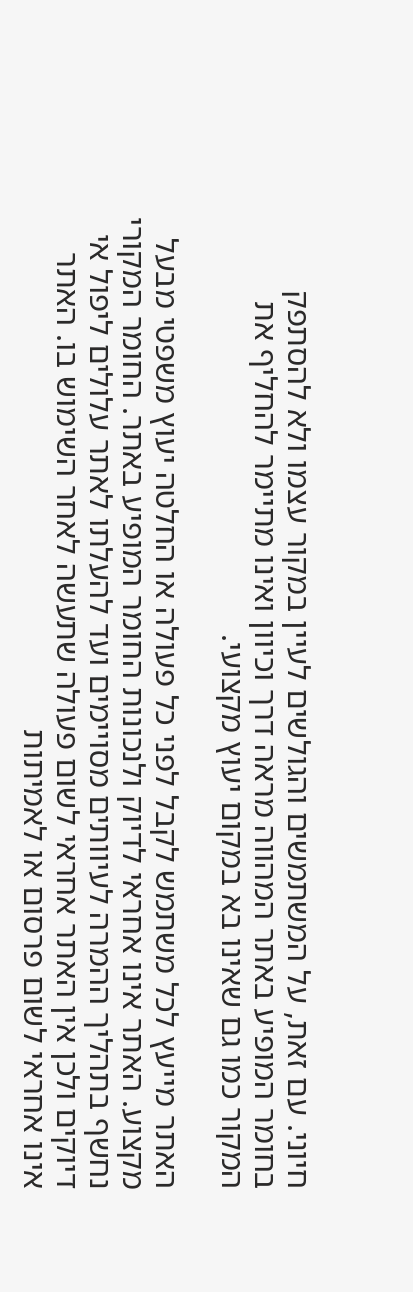חיוני. עם זאת, על המשתמשים והגולשים לעיין במקור עצמו ולא להסתפק בחומר המופיע באתר המהווה מראה דרך וכיוון ואינו מתיימר להחליף את המקור כמו גם שאינו בא במקום יעוץ מקצועי.

האתר מייעץ לכל משתמש לקבל לפני כל פעולה או החלטה יעוץ משפטי מבעל מקצוע. האתר אינו אחראי לדיוק ולנכונות החומר המופיע באתר. החומר המקורי נחשף בתהליך ההמרה לעיוותים מסויימים ועד להעלתו לאתר עלולים ליפול אי דיוקים ולכן אין האתר אחראי לשום פעולה שתעשה לאחר השימוש בו. האתר אינו אחראי לשום פרסום או לאמיתות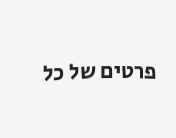פרטים של כל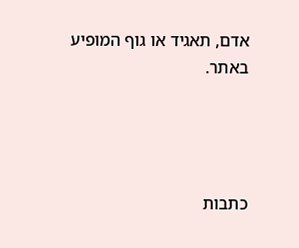אדם, תאגיד או גוף המופיע באתר.




כתבות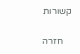קשורות

    חזרה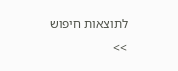לתוצאות חיפוש >>